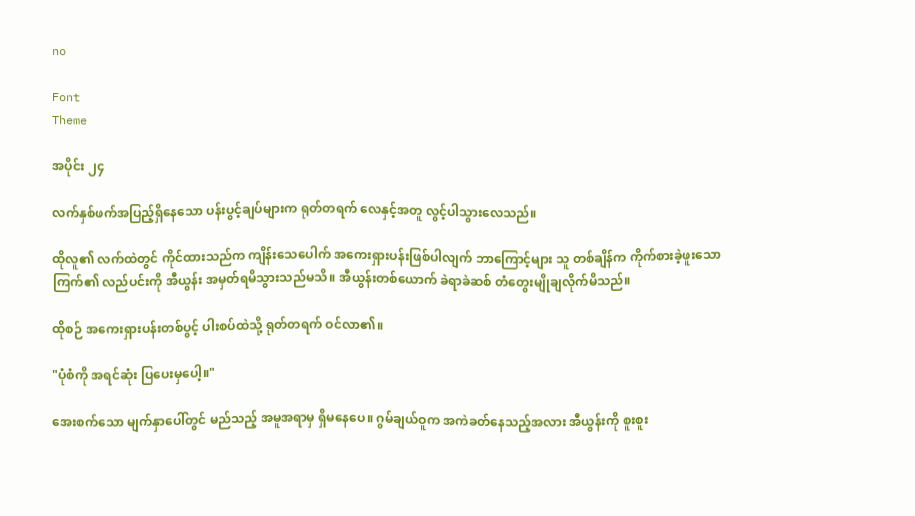no

Font
Theme

အပိုင်း ၂၄

လက်နှစ်ဖက်အပြည့်ရှိနေသော ပန်းပွင့်ချပ်များက ရုတ်တရက် လေနှင့်အတူ လွင့်ပါသွားလေသည်။

ထိုလူ၏ လက်ထဲတွင် ကိုင်ထားသည်က ကျိန်းသေပေါက် အကေးရှားပန်းဖြစ်ပါလျက် ဘာကြောင့်များ သူ တစ်ချိန်က ကိုက်စားခဲ့ဖူးသော ကြက်၏ လည်ပင်းကို အီယွန်း အမှတ်ရမိသွားသည်မသိ။ အီယွန်းတစ်ယောက် ခဲရာခဲဆစ် တံတွေးမျိုချလိုက်မိသည်။

ထိုစဉ် အကေးရှားပန်းတစ်ပွင့် ပါးစပ်ထဲသို့ ရုတ်တရက် ဝင်လာ၏။

"ပုံစံကို အရင်ဆုံး ပြပေးမှပေါ့။"

အေးစက်သော မျက်နှာပေါ်တွင် မည်သည့် အမူအရာမှ ရှိမနေပေ။ ဂွမ်ချယ်ဝူက အကဲခတ်နေသည့်အလား အီယွန်းကို စူးစူး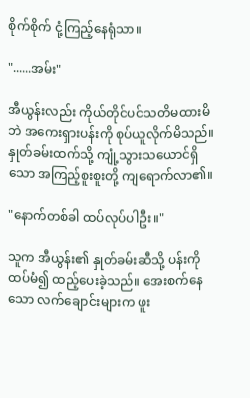စိုက်စိုက် ငုံ့ကြည့်နေရုံသာ။

"......အမ်း"

အီယွန်းလည်း ကိုယ်တိုင်ပင်သတိမထားမိဘဲ အကေးရှားပန်းကို စုပ်ယူလိုက်မိသည်။ နှုတ်ခမ်းထက်သို့ ကျုံ့သွားသယောင်ရှိသော အကြည့်စူးစူးတို့ ကျရောက်လာ၏။

"နောက်တစ်ခါ ထပ်လုပ်ပါဦး။"

သူက အီယွန်း၏ နှုတ်ခမ်းဆီသို့ ပန်းကို ထပ်မံ၍ ထည့်ပေးခဲ့သည်။ အေးစက်နေသော လက်ချောင်းများက ဖူး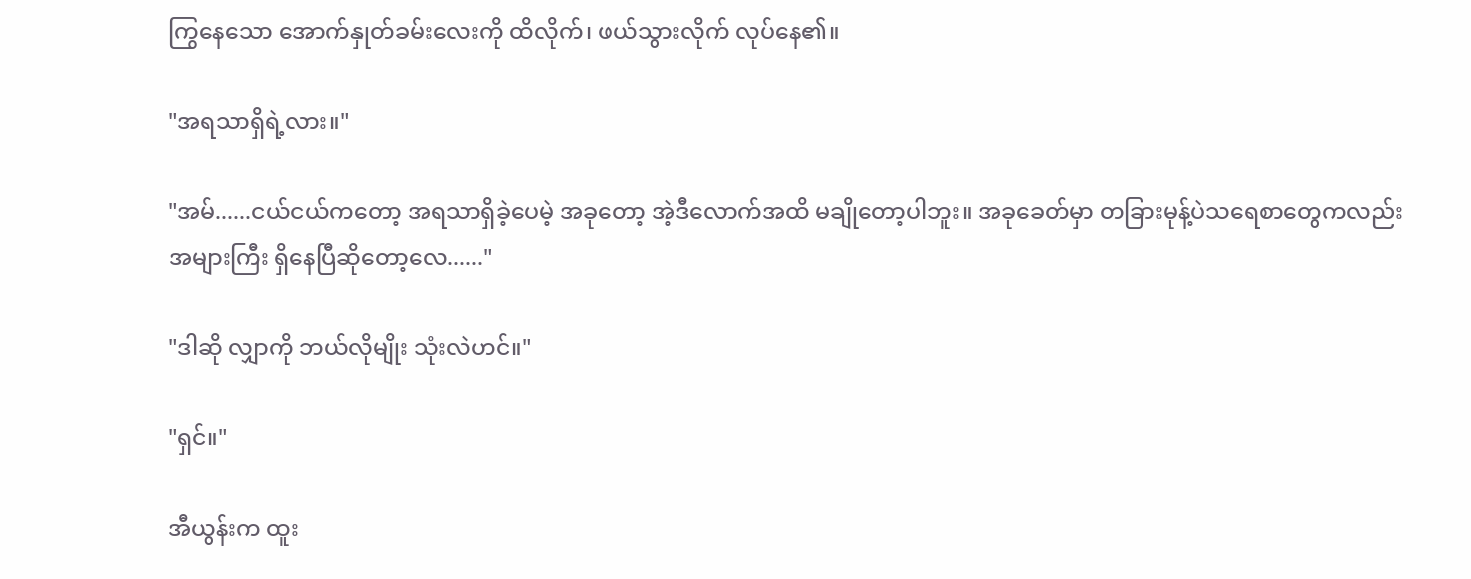ကြွနေသော အောက်နှုတ်ခမ်းလေးကို ထိလိုက်၊ ဖယ်သွားလိုက် လုပ်နေ၏။

"အရသာရှိရဲ့လား။"

"အမ်......ငယ်ငယ်ကတော့ အရသာရှိခဲ့ပေမဲ့ အခုတော့ အဲ့ဒီလောက်အထိ မချိုတော့ပါဘူး။ အခုခေတ်မှာ တခြားမုန့်ပဲသရေစာတွေကလည်း အများကြီး ရှိနေပြီဆိုတော့လေ......"

"ဒါဆို လျှာကို ဘယ်လိုမျိုး သုံးလဲဟင်။"

"ရှင်။"

အီယွန်းက ထူး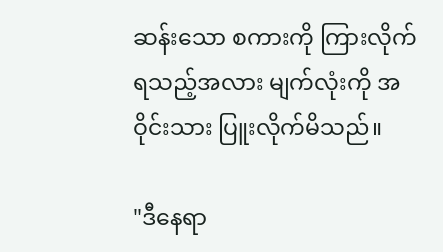ဆန်းသော စကားကို ကြားလိုက်ရသည့်အလား မျက်လုံးကို အဝိုင်းသား ပြူးလိုက်မိသည်။

"ဒီနေရာ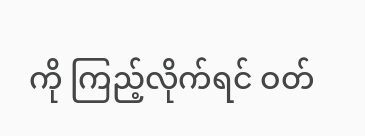ကို ကြည့်လိုက်ရင် ဝတ်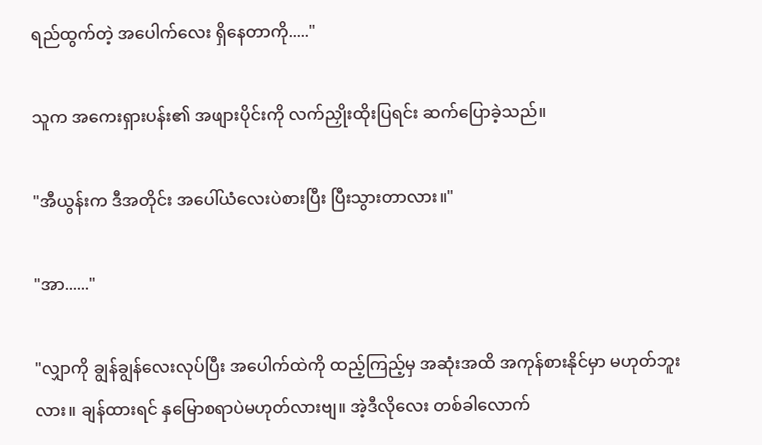ရည်ထွက်တဲ့ အပေါက်လေး ရှိနေတာကို....."

သူက အကေးရှားပန်း၏ အဖျားပိုင်းကို လက်ညှိုးထိုးပြရင်း ဆက်ပြောခဲ့သည်။

"အီယွန်းက ဒီအတိုင်း အပေါ်ယံလေးပဲစားပြီး ပြီးသွားတာလား။"

"အာ......"

"လျှာကို ချွန်ချွန်လေးလုပ်ပြီး အပေါက်ထဲကို ထည့်ကြည့်မှ အဆုံးအထိ အကုန်စားနိုင်မှာ မဟုတ်ဘူးလား။ ချန်ထားရင် နှမြောစရာပဲမဟုတ်လားဗျ။ အဲ့ဒီလိုလေး တစ်ခါလောက်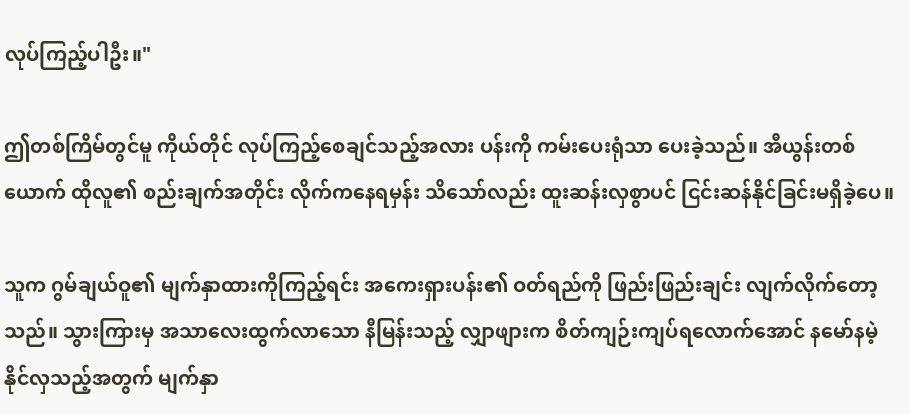လုပ်ကြည့်ပါဦး။"

ဤတစ်ကြိမ်တွင်မူ ကိုယ်တိုင် လုပ်ကြည့်စေချင်သည့်အလား ပန်းကို ကမ်းပေးရုံသာ ပေးခဲ့သည်။ အီယွန်းတစ်ယောက် ထိုလူ၏ စည်းချက်အတိုင်း လိုက်ကနေရမှန်း သိသော်လည်း ထူးဆန်းလှစွာပင် ငြင်းဆန်နိုင်ခြင်းမရှိခဲ့ပေ။

သူက ဂွမ်ချယ်ဝူ၏ မျက်နှာထားကိုကြည့်ရင်း အကေးရှားပန်း၏ ဝတ်ရည်ကို ဖြည်းဖြည်းချင်း လျက်လိုက်တော့သည်။ သွားကြားမှ အသာလေးထွက်လာသော နီမြန်းသည့် လျှာဖျားက စိတ်ကျဉ်းကျပ်ရလောက်အောင် နမော်နမဲ့နိုင်လှသည့်အတွက် မျက်နှာ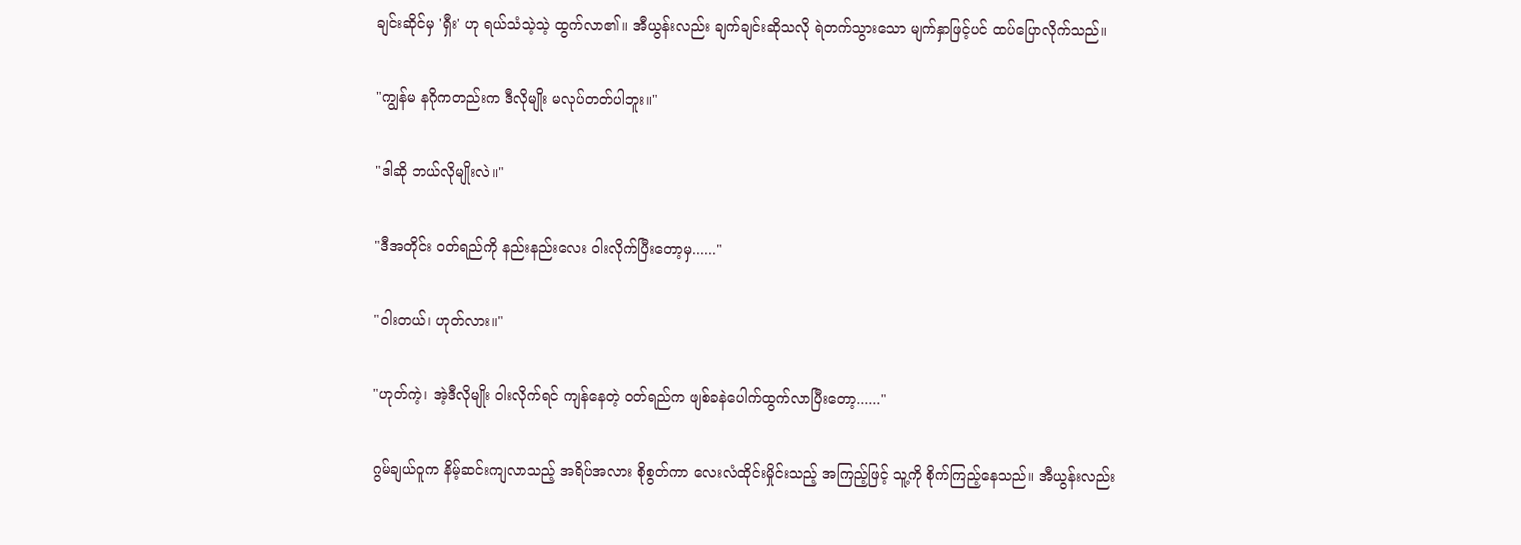ချင်းဆိုင်မှ 'ရှီး' ဟု ရယ်သံသဲ့သဲ့ ထွက်လာ၏။ အီယွန်းလည်း ချက်ချင်းဆိုသလို ရဲတက်သွားသော မျက်နှာဖြင့်ပင် ထပ်ပြောလိုက်သည်။

"ကျွန်မ နဂိုကတည်းက ဒီလိုမျိုး မလုပ်တတ်ပါဘူး။"

"ဒါဆို ဘယ်လိုမျိုးလဲ။"

"ဒီအတိုင်း ဝတ်ရည်ကို နည်းနည်းလေး ဝါးလိုက်ပြီးတော့မှ......"

"ဝါးတယ်၊ ဟုတ်လား။"

"ဟုတ်ကဲ့၊ အဲ့ဒီလိုမျိုး ဝါးလိုက်ရင် ကျန်နေတဲ့ ဝတ်ရည်က ဖျစ်ခနဲပေါက်ထွက်လာပြီးတော့......"

ဂွမ်ချယ်ဝူက နိမ့်ဆင်းကျလာသည့် အရိပ်အလား စိုစွတ်ကာ လေးလံထိုင်းမှိုင်းသည့် အကြည့်ဖြင့် သူ့ကို စိုက်ကြည့်နေသည်။ အီယွန်းလည်း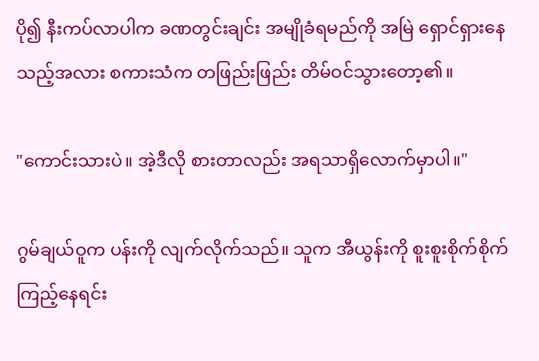ပို၍ နီးကပ်လာပါက ခဏတွင်းချင်း အမျိုခံရမည်ကို အမြဲ ရှောင်ရှားနေသည့်အလား စကားသံက တဖြည်းဖြည်း တိမ်ဝင်သွားတော့၏။

"ကောင်းသားပဲ။ အဲ့ဒီလို စားတာလည်း အရသာရှိလောက်မှာပါ။"

ဂွမ်ချယ်ဝူက ပန်းကို လျက်လိုက်သည်။ သူက အီယွန်းကို စူးစူးစိုက်စိုက် ကြည့်နေရင်း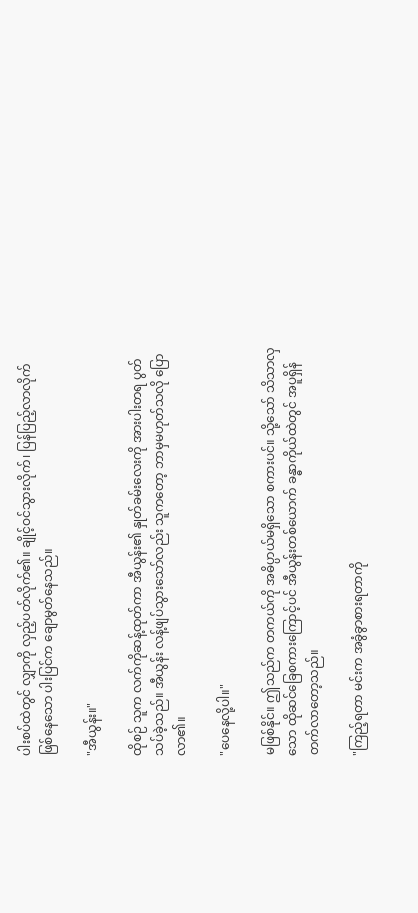ပါးစပ်ထဲတွင် လျှာကို လှည့်ပတ်လိုက်၏။ ချိုင့်ဝင်သွားလိုက်၊ ပြန်ပြည့်လာလိုက် ဖြစ်နေသော ပါးပြင်က ချောမွတ်နေသည်။

"အီယွန်း။"

ထိုစဉ် သူက လက်ကိုဆန့်ထုတ်ကာ အီယွန်း၏ နှုတ်ခမ်းလေးကို အားပါးတရ ပွတ်သပ်ခဲ့သည်။ အီယွန်း လန့်ဖျပ်သွားသော်လည်း သူကတော့ ဘာမှမဟုတ်သလို ပြောလာ၏။

"ပေနေလို့ပါ။"

မဖြစ်နိုင်။ ဤသည်က တကယ်ကို အဓိပ္ပာယ်မရှိသော စကားပင်။ သို့သော် သိသာလှသော ထိုဆင်ခြေစကားကြောင့်ပင် အီယွန်းတစ်ယောက် ခန္ဓာကိုယ်ထဲတွင် အပူရှိန်တက်လာတော့သည်။

"ကြည့်ရတာ မင်းက အခွံခွာစားရတာကို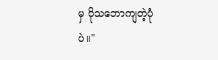မှ ပိုသဘောကျတဲ့ပုံပဲ။"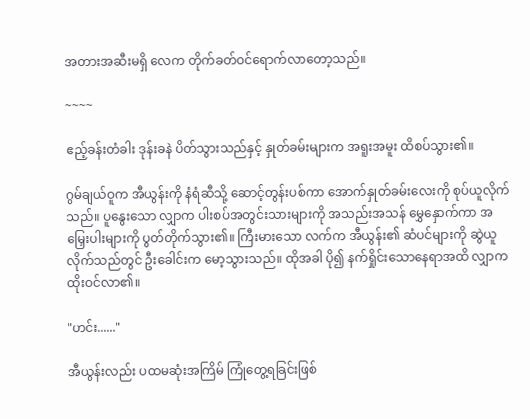အတားအဆီးမရှိ လေက တိုက်ခတ်ဝင်ရောက်လာတော့သည်။

~~~~

ဧည့်ခန်းတံခါး ဒုန်းခနဲ ပိတ်သွားသည်နှင့် နှုတ်ခမ်းများက အရူးအမူး ထိစပ်သွား၏။

ဂွမ်ချယ်ဝူက အီယွန်းကို နံရံဆီသို့ ဆောင့်တွန်းပစ်ကာ အောက်နှုတ်ခမ်းလေးကို စုပ်ယူလိုက်သည်။ ပူနွေးသော လျှာက ပါးစပ်အတွင်းသားများကို အသည်းအသန် မွှေနှောက်ကာ အမြှေးပါးများကို ပွတ်တိုက်သွား၏။ ကြီးမားသော လက်က အီယွန်း၏ ဆံပင်များကို ဆွဲယူလိုက်သည်တွင် ဦးခေါင်းက မော့သွားသည်။ ထိုအခါ ပို၍ နက်ရှိုင်းသောနေရာအထိ လျှာက ထိုးဝင်လာ၏။

"ဟင်း......"

အီယွန်းလည်း ပထမဆုံးအကြိမ် ကြုံတွေ့ရခြင်းဖြစ်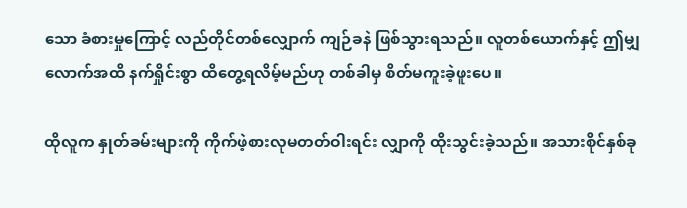သော ခံစားမှုကြောင့် လည်တိုင်တစ်လျှောက် ကျဉ်ခနဲ ဖြစ်သွားရသည်။ လူတစ်ယောက်နှင့် ဤမျှလောက်အထိ နက်ရှိုင်းစွာ ထိတွေ့ရလိမ့်မည်ဟု တစ်ခါမှ စိတ်မကူးခဲ့ဖူးပေ။

ထိုလူက နှုတ်ခမ်းများကို ကိုက်ဖဲ့စားလုမတတ်ဝါးရင်း လျှာကို ထိုးသွင်းခဲ့သည်။ အသားစိုင်နှစ်ခု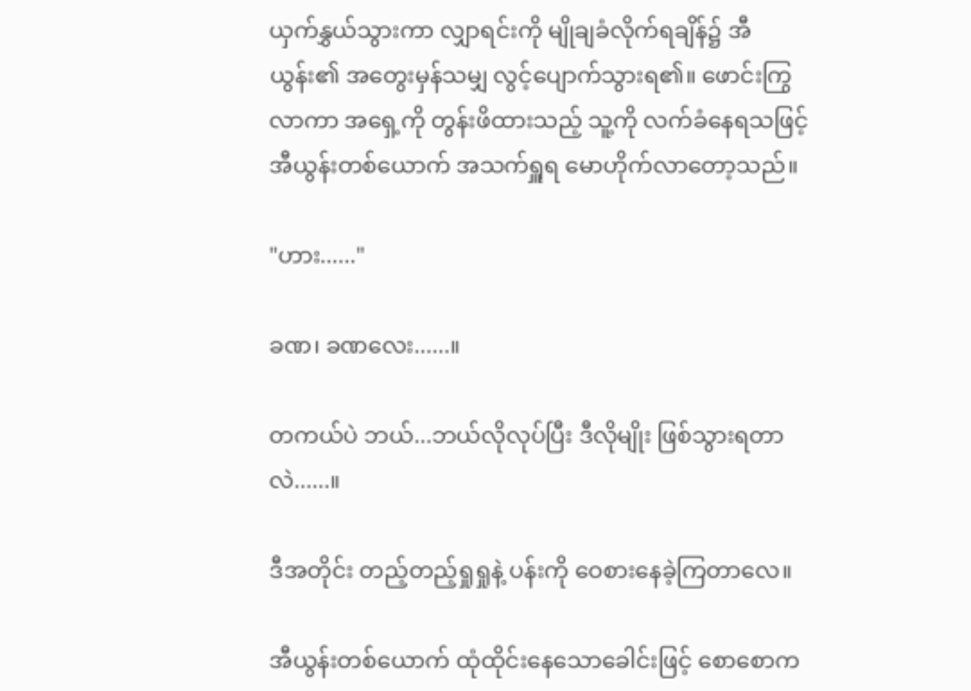ယှက်နွှယ်သွားကာ လျှာရင်းကို မျိုချခံလိုက်ရချိန်၌ အီယွန်း၏ အတွေးမှန်သမျှ လွင့်ပျောက်သွားရ၏။ ဖောင်းကြွလာကာ အရှေ့ကို တွန်းဖိထားသည့် သူ့ကို လက်ခံနေရသဖြင့် အီယွန်းတစ်ယောက် အသက်ရှူရ မောဟိုက်လာတော့သည်။

"ဟား......"

ခဏ၊ ခဏလေး......။

တကယ်ပဲ ဘယ်...ဘယ်လိုလုပ်ပြီး ဒီလိုမျိုး ဖြစ်သွားရတာလဲ......။

ဒီအတိုင်း တည့်တည့်ရှုရှုနဲ့ ပန်းကို ဝေစားနေခဲ့ကြတာလေ။

အီယွန်းတစ်ယောက် ထုံထိုင်းနေသောခေါင်းဖြင့် စောစောက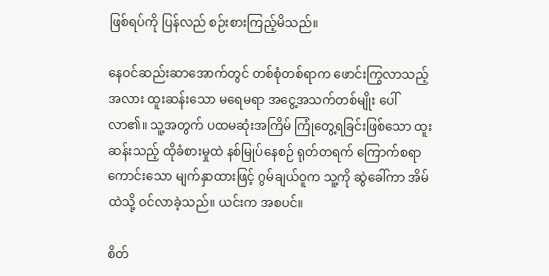ဖြစ်ရပ်ကို ပြန်လည် စဉ်းစားကြည့်မိသည်။

နေဝင်ဆည်းဆာအောက်တွင် တစ်စုံတစ်ရာက ဖောင်းကြွလာသည့်အလား ထူးဆန်းသော မရေမရာ အငွေ့အသက်တစ်မျိုး ပေါ်လာ၏။ သူ့အတွက် ပထမဆုံးအကြိမ် ကြုံတွေ့ရခြင်းဖြစ်သော ထူးဆန်းသည့် ထိုခံစားမှုထဲ နစ်မြုပ်နေစဉ် ရုတ်တရက် ကြောက်စရာကောင်းသော မျက်နှာထားဖြင့် ဂွမ်ချယ်ဝူက သူ့ကို ဆွဲခေါ်ကာ အိမ်ထဲသို့ ဝင်လာခဲ့သည်။ ယင်းက အစပင်။

စိတ်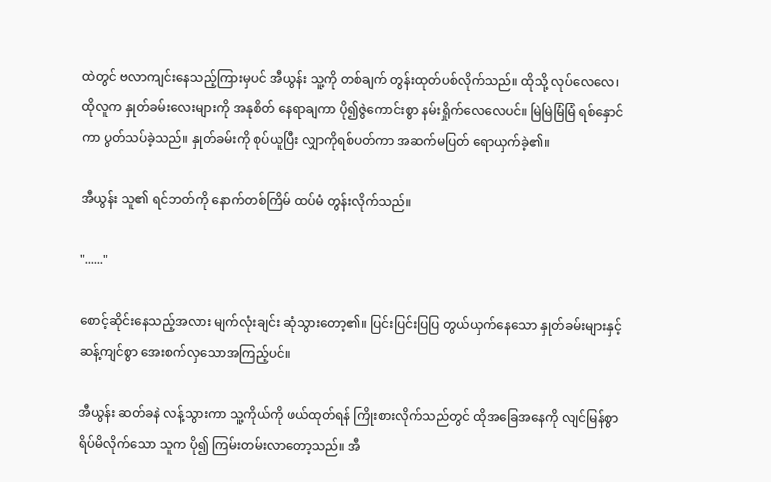ထဲတွင် ဗလာကျင်းနေသည့်ကြားမှပင် အီယွန်း သူ့ကို တစ်ချက် တွန်းထုတ်ပစ်လိုက်သည်။ ထိုသို့ လုပ်လေလေ၊ ထိုလူက နှုတ်ခမ်းလေးများကို အနုစိတ် နေရာချကာ ပို၍ဇွဲကောင်းစွာ နမ်းရှိုက်လေလေပင်။ မြဲမြဲမြံမြံ ရစ်နှောင်ကာ ပွတ်သပ်ခဲ့သည်။ နှုတ်ခမ်းကို စုပ်ယူပြီး လျှာကိုရစ်ပတ်ကာ အဆက်မပြတ် ရောယှက်ခဲ့၏။

အီယွန်း သူ၏ ရင်ဘတ်ကို နောက်တစ်ကြိမ် ထပ်မံ တွန်းလိုက်သည်။

"......"

စောင့်ဆိုင်းနေသည့်အလား မျက်လုံးချင်း ဆုံသွားတော့၏။ ပြင်းပြင်းပြပြ တွယ်ယှက်နေသော နှုတ်ခမ်းများနှင့် ဆန့်ကျင်စွာ အေးစက်လှသောအကြည့်ပင်။

အီယွန်း ဆတ်ခနဲ လန့်သွားကာ သူ့ကိုယ်ကို ဖယ်ထုတ်ရန် ကြိုးစားလိုက်သည်တွင် ထိုအခြေအနေကို လျင်မြန်စွာ ရိပ်မိလိုက်သော သူက ပို၍ ကြမ်းတမ်းလာတော့သည်။ အီ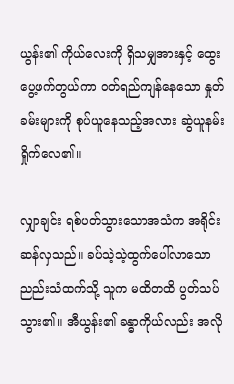ယွန်း၏ ကိုယ်လေးကို ရှိသမျှအားနှင့် ထွေးပွေ့ဖက်တွယ်ကာ ဝတ်ရည်ကျန်နေသော နှုတ်ခမ်းများကို စုပ်ယူနေသည့်အလား ဆွဲယူနမ်းရှိုက်လေ၏။

လျှာချင်း ရစ်ပတ်သွားသောအသံက အရိုင်းဆန်လှသည်။ ခပ်သဲ့သဲ့ထွက်ပေါ်လာသော ညည်းသံထက်သို့ သူက မထိတထိ ပွတ်သပ်သွား၏။ အီယွန်း၏ ခန္ဓာကိုယ်လည်း အလို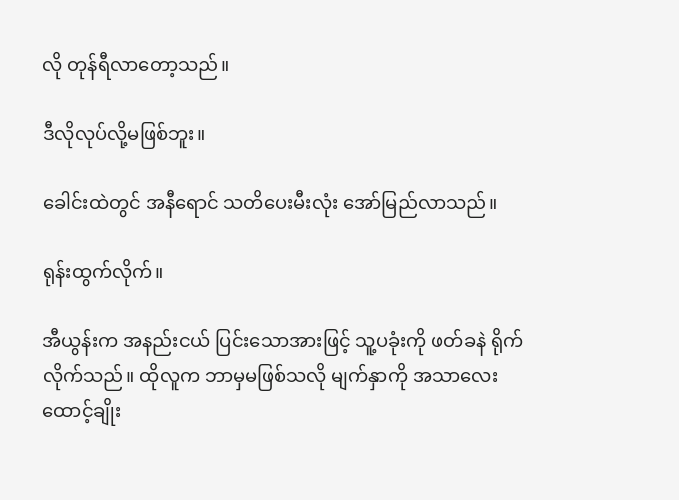လို တုန်ရီလာတော့သည်။

ဒီလိုလုပ်လို့မဖြစ်ဘူး။

ခေါင်းထဲတွင် အနီရောင် သတိပေးမီးလုံး အော်မြည်လာသည်။

ရုန်းထွက်လိုက်။

အီယွန်းက အနည်းငယ် ပြင်းသောအားဖြင့် သူ့ပခုံးကို ဖတ်ခနဲ ရိုက်လိုက်သည်။ ထိုလူက ဘာမှမဖြစ်သလို မျက်နှာကို အသာလေး ထောင့်ချိုး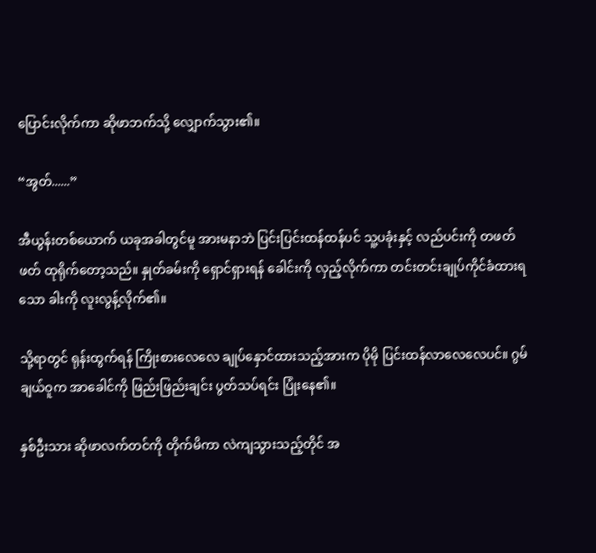ပြောင်းလိုက်ကာ ဆိုဖာဘက်သို့ လျှောက်သွား၏။

“အွတ်......”

အီယွန်းတစ်ယောက် ယခုအခါတွင်မူ အားမနာဘဲ ပြင်းပြင်းထန်ထန်ပင် သူ့ပခုံးနှင့် လည်ပင်းကို တဖတ်ဖတ် ထုရိုက်တော့သည်။ နှုတ်ခမ်းကို ရှောင်ရှားရန် ခေါင်းကို လှည့်လိုက်ကာ တင်းတင်းချုပ်ကိုင်ခံထားရသော ခါးကို လူးလွန့်လိုက်၏။

သို့ရာတွင် ရုန်းထွက်ရန် ကြိုးစားလေလေ ချုပ်နှောင်ထားသည့်အားက ပိုမို ပြင်းထန်လာလေလေပင်။ ဂွမ်ချယ်ဝူက အာခေါင်ကို ဖြည်းဖြည်းချင်း ပွတ်သပ်ရင်း ပြုံးနေ၏။

နှစ်ဦးသား ဆိုဖာလက်တင်ကို တိုက်မိကာ လဲကျသွားသည့်တိုင် အ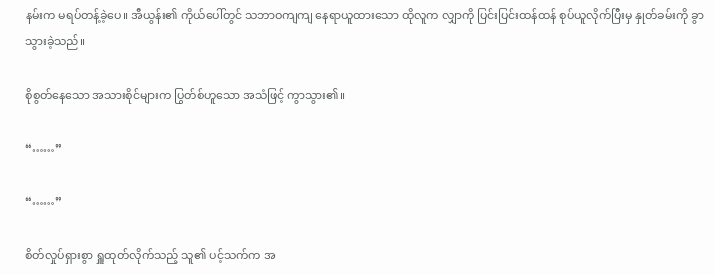နမ်းက မရပ်တန့်ခဲ့ပေ။ အီယွန်း၏ ကိုယ်ပေါ်တွင် သဘာဝကျကျ နေရာယူထားသော ထိုလူက လျှာကို ပြင်းပြင်းထန်ထန် စုပ်ယူလိုက်ပြီးမှ နှုတ်ခမ်းကို ခွာသွားခဲ့သည်။

စိုစွတ်နေသော အသားစိုင်များက ပြွတ်စ်ဟူသော အသံဖြင့် ကွာသွား၏။

“……”

“……”

စိတ်လှုပ်ရှားစွာ ရှူထုတ်လိုက်သည့် သူ၏ ပင့်သက်က အ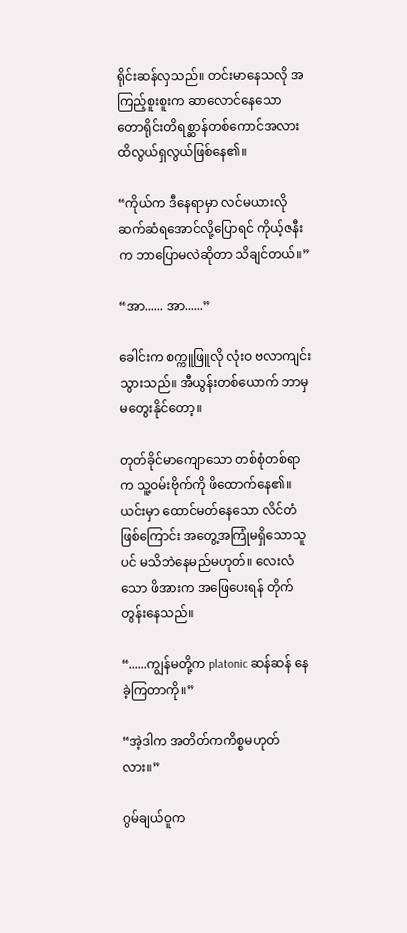ရိုင်းဆန်လှသည်။ တင်းမာနေသလို အကြည့်စူးစူးက ဆာလောင်နေသော တောရိုင်းတိရစ္ဆာန်တစ်ကောင်အလား ထိလွယ်ရှလွယ်ဖြစ်နေ၏။

“ကိုယ်က ဒီနေရာမှာ လင်မယားလိုဆက်ဆံရအောင်လို့ပြောရင် ကိုယ့်ဇနီးက ဘာပြောမလဲဆိုတာ သိချင်တယ်။”

“အာ...... အာ......”

ခေါင်းက စက္ကူဖြူလို လုံးဝ ဗလာကျင်းသွားသည်။ အီယွန်းတစ်ယောက် ဘာမှမတွေးနိုင်တော့။

တုတ်ခိုင်မာကျောသော တစ်စုံတစ်ရာက သူ့ဝမ်းဗိုက်ကို ဖိထောက်နေ၏။ ယင်းမှာ ထောင်မတ်နေသော လိင်တံဖြစ်ကြောင်း အတွေ့အကြုံမရှိသောသူပင် မသိဘဲနေမည်မဟုတ်။ လေးလံသော ဖိအားက အဖြေပေးရန် တိုက်တွန်းနေသည်။

“......ကျွန်မတို့က platonic ဆန်ဆန် နေခဲ့ကြတာကို။”

“အဲ့ဒါက အတိတ်ကကိစ္စမဟုတ်လား။”

ဂွမ်ချယ်ဝူက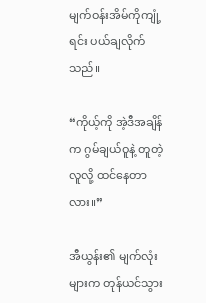မျက်ဝန်းအိမ်ကိုကျုံ့ရင်း ပယ်ချလိုက်သည်။

“ကိုယ့်ကို အဲ့ဒီအချိန်က ဂွမ်ချယ်ဝူနဲ့ တူတဲ့လူလို့ ထင်နေတာလား။”

အီယွန်း၏ မျက်လုံးများက တုန်ယင်သွား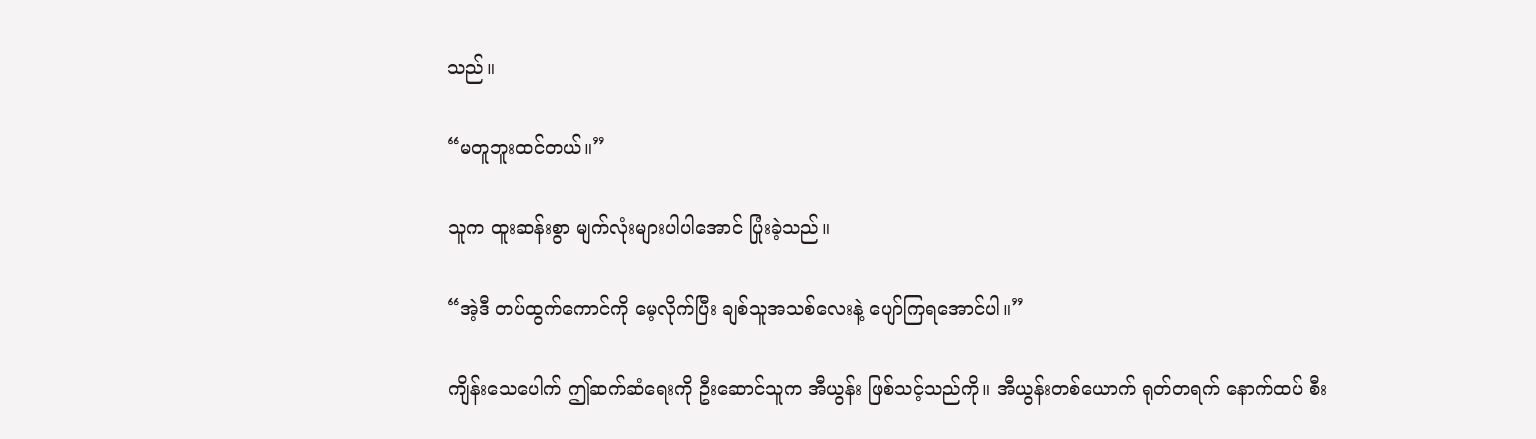သည်။

“မတူဘူးထင်တယ်။”

သူက ထူးဆန်းစွာ မျက်လုံးများပါပါအောင် ပြုံးခဲ့သည်။

“အဲ့ဒီ တပ်ထွက်ကောင်ကို မေ့လိုက်ပြီး ချစ်သူအသစ်လေးနဲ့ ပျော်ကြရအောင်ပါ။”

ကျိန်းသေပေါက် ဤဆက်ဆံရေးကို ဦးဆောင်သူက အီယွန်း ဖြစ်သင့်သည်ကို။ အီယွန်းတစ်ယောက် ရုတ်တရက် နောက်ထပ် စီး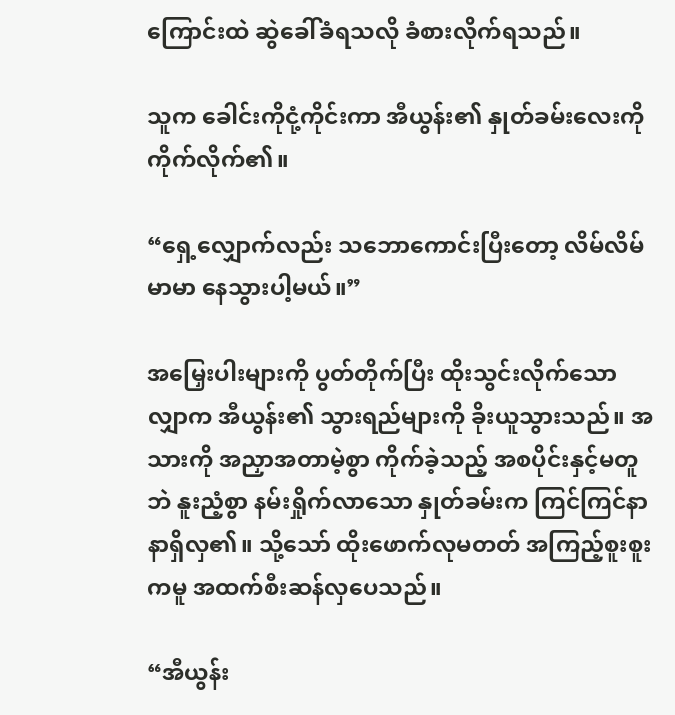ကြောင်းထဲ ဆွဲခေါ်ခံရသလို ခံစားလိုက်ရသည်။

သူက ခေါင်းကိုငုံ့ကိုင်းကာ အီယွန်း၏ နှုတ်ခမ်းလေးကို ကိုက်လိုက်၏။

“ရှေ့လျှောက်လည်း သဘောကောင်းပြီးတော့ လိမ်လိမ်မာမာ နေသွားပါ့မယ်။”

အမြှေးပါးများကို ပွတ်တိုက်ပြီး ထိုးသွင်းလိုက်သော လျှာက အီယွန်း၏ သွားရည်များကို ခိုးယူသွားသည်။ အသားကို အညှာအတာမဲ့စွာ ကိုက်ခဲ့သည့် အစပိုင်းနှင့်မတူဘဲ နူးညံ့စွာ နမ်းရှိုက်လာသော နှုတ်ခမ်းက ကြင်ကြင်နာနာရှိလှ၏။ သို့သော် ထိုးဖောက်လုမတတ် အကြည့်စူးစူးကမူ အထက်စီးဆန်လှပေသည်။

“အီယွန်း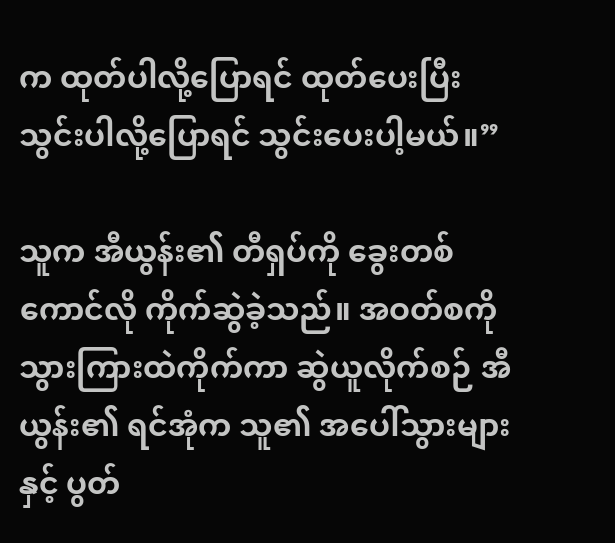က ထုတ်ပါလို့ပြောရင် ထုတ်ပေးပြီး သွင်းပါလို့ပြောရင် သွင်းပေးပါ့မယ်။”

သူက အီယွန်း၏ တီရှပ်ကို ခွေးတစ်ကောင်လို ကိုက်ဆွဲခဲ့သည်။ အဝတ်စကို သွားကြားထဲကိုက်ကာ ဆွဲယူလိုက်စဉ် အီယွန်း၏ ရင်အုံက သူ၏ အပေါ်သွားများနှင့် ပွတ်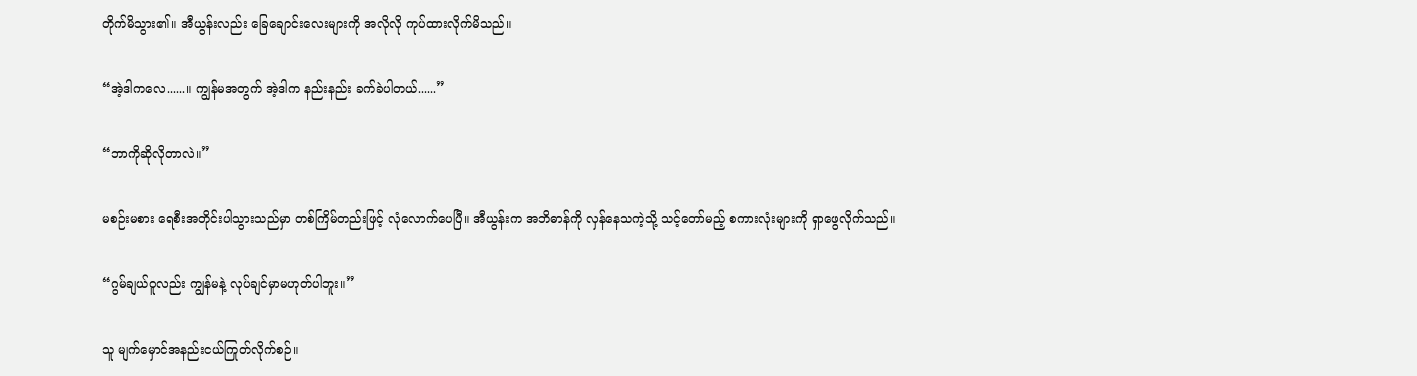တိုက်မိသွား၏။ အီယွန်းလည်း ခြေချောင်းလေးများကို အလိုလို ကုပ်ထားလိုက်မိသည်။

“အဲ့ဒါကလေ......။ ကျွန်မအတွက် အဲ့ဒါက နည်းနည်း ခက်ခဲပါတယ်......”

“ဘာကိုဆိုလိုတာလဲ။”

မစဉ်းမစား ရေစီးအတိုင်းပါသွားသည်မှာ တစ်ကြိမ်တည်းဖြင့် လုံလောက်ပေပြီ။ အီယွန်းက အဘိဓာန်ကို လှန်နေသကဲ့သို့ သင့်တော်မည့် စကားလုံးများကို ရှာဖွေလိုက်သည်။

“ဂွမ်ချယ်ဝူလည်း ကျွန်မနဲ့ လုပ်ချင်မှာမဟုတ်ပါဘူး။”

သူ မျက်မှောင်အနည်းငယ်ကြုတ်လိုက်စဉ်။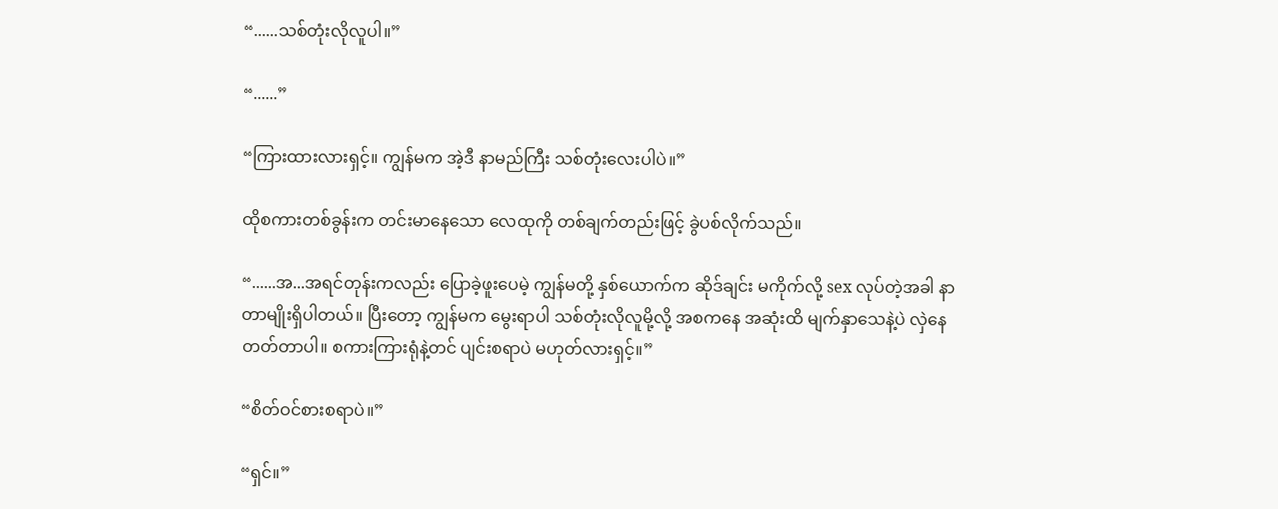“......သစ်တုံးလိုလူပါ။”

“......”

“ကြားထားလားရှင့်။ ကျွန်မက အဲ့ဒီ နာမည်ကြီး သစ်တုံးလေးပါပဲ။”

ထိုစကားတစ်ခွန်းက တင်းမာနေသော လေထုကို တစ်ချက်တည်းဖြင့် ခွဲပစ်လိုက်သည်။

“......အ...အရင်တုန်းကလည်း ပြောခဲ့ဖူးပေမဲ့ ကျွန်မတို့ နှစ်ယောက်က ဆိုဒ်ချင်း မကိုက်လို့ sex လုပ်တဲ့အခါ နာတာမျိုးရှိပါတယ်။ ပြီးတော့ ကျွန်မက မွေးရာပါ သစ်တုံးလိုလူမို့လို့ အစကနေ အဆုံးထိ မျက်နှာသေနဲ့ပဲ လှဲနေတတ်တာပါ။ စကားကြားရုံနဲ့တင် ပျင်းစရာပဲ မဟုတ်လားရှင့်။”

“စိတ်ဝင်စားစရာပဲ။”

“ရှင်။”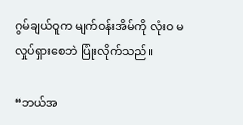ဂွမ်ချယ်ဝူက မျက်ဝန်းအိမ်ကို လုံးဝ မလှုပ်ရှားစေဘဲ ပြုံးလိုက်သည်။

“ဘယ်အ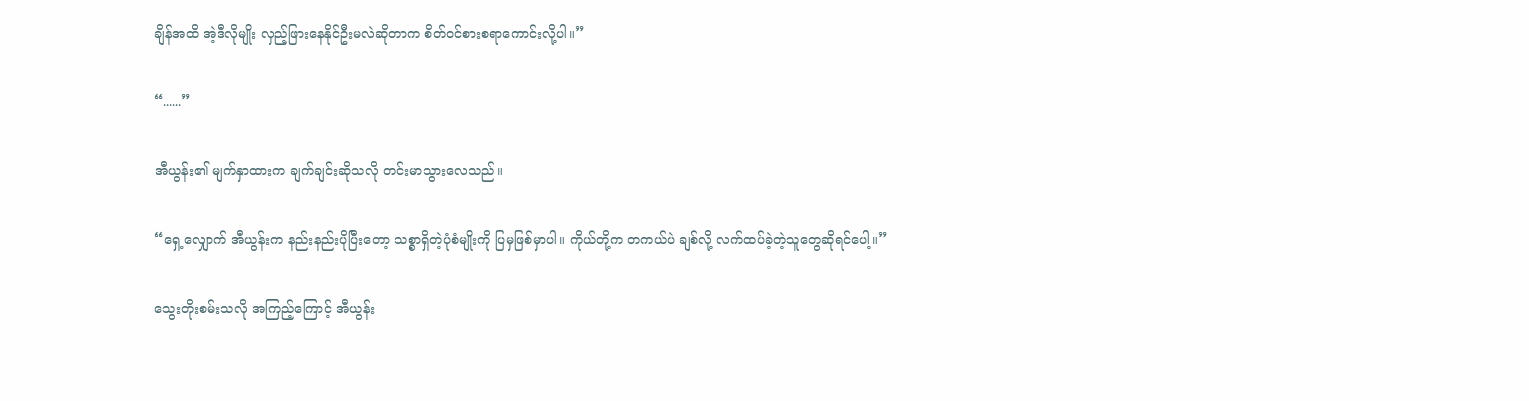ချိန်အထိ အဲ့ဒီလိုမျိုး လှည့်ဖြားနေနိုင်ဦးမလဲဆိုတာက စိတ်ဝင်စားစရာကောင်းလို့ပါ။”

“......”

အီယွန်း၏ မျက်နှာထားက ချက်ချင်းဆိုသလို တင်းမာသွားလေသည်။

“ရှေ့လျှောက် အီယွန်းက နည်းနည်းပိုပြီးတော့ သစ္စာရှိတဲ့ပုံစံမျိုးကို ပြမှဖြစ်မှာပါ။ ကိုယ်တို့က တကယ်ပဲ ချစ်လို့ လက်ထပ်ခဲ့တဲ့သူတွေဆိုရင်ပေါ့။”

သွေးတိုးစမ်းသလို အကြည့်ကြောင့် အီယွန်း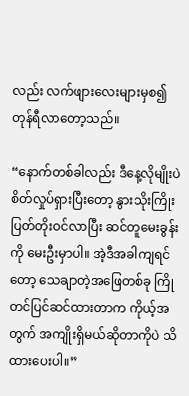လည်း လက်ဖျားလေးများမှစ၍ တုန်ရီလာတော့သည်။

“နောက်တစ်ခါလည်း ဒီနေ့လိုမျိုးပဲ စိတ်လှုပ်ရှားပြီးတော့ နွားသိုးကြိုးပြတ်တိုးဝင်လာပြီး ဆင်တူမေးခွန်းကို မေးဦးမှာပါ။ အဲ့ဒီအခါကျရင်တော့ သေချာတဲ့အဖြေတစ်ခု ကြိုတင်ပြင်ဆင်ထားတာက ကိုယ့်အတွက် အကျိုးရှိမယ်ဆိုတာကိုပဲ သိထားပေးပါ။”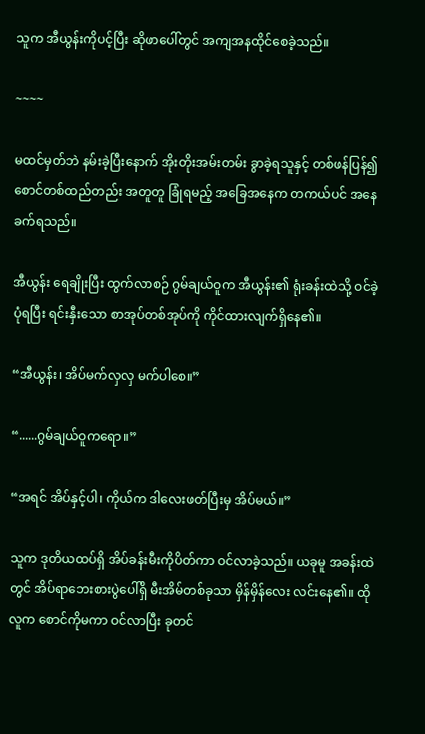သူက အီယွန်းကိုပင့်ပြီး ဆိုဖာပေါ်တွင် အကျအနထိုင်စေခဲ့သည်။

~~~~

မထင်မှတ်ဘဲ နမ်းခဲ့ပြီးနောက် အိုးတိုးအမ်းတမ်း ခွာခဲ့ရသူနှင့် တစ်ဖန်ပြန်၍ စောင်တစ်ထည်တည်း အတူတူ ခြုံရမည့် အခြေအနေက တကယ်ပင် အနေခက်ရသည်။

အီယွန်း ရေချိုးပြီး ထွက်လာစဉ် ဂွမ်ချယ်ဝူက အီယွန်း၏ ရုံးခန်းထဲသို့ ဝင်ခဲ့ပုံရပြီး ရင်းနှီးသော စာအုပ်တစ်အုပ်ကို ကိုင်ထားလျက်ရှိနေ၏။

“အီယွန်း၊ အိပ်မက်လှလှ မက်ပါစေ။”

“......ဂွမ်ချယ်ဝူကရော။”

“အရင် အိပ်နှင့်ပါ၊ ကိုယ်က ဒါလေးဖတ်ပြီးမှ အိပ်မယ်။”

သူက ဒုတိယထပ်ရှိ အိပ်ခန်းမီးကိုပိတ်ကာ ဝင်လာခဲ့သည်။ ယခုမူ အခန်းထဲတွင် အိပ်ရာဘေးစားပွဲပေါ်ရှိ မီးအိမ်တစ်ခုသာ မှိန်မှိန်လေး လင်းနေ၏။ ထိုလူက စောင်ကိုမကာ ဝင်လာပြီး ခုတင်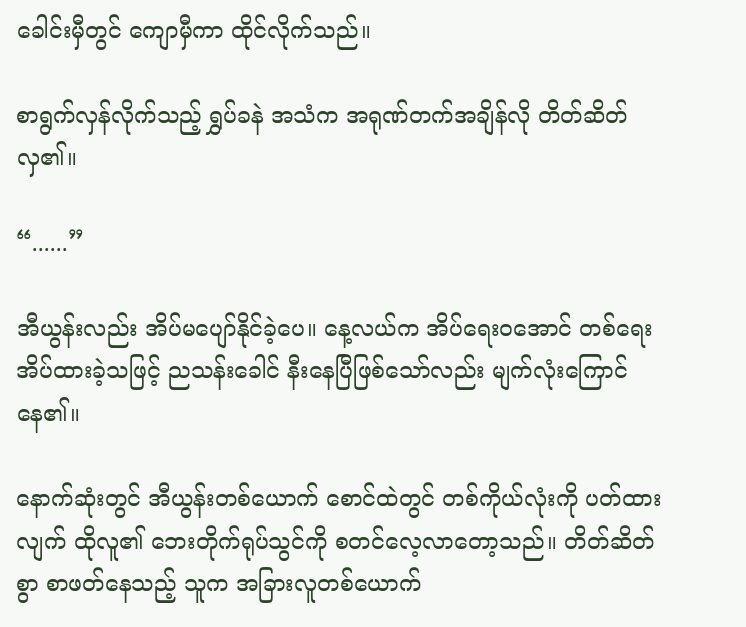ခေါင်းမှီတွင် ကျောမှီကာ ထိုင်လိုက်သည်။

စာရွက်လှန်လိုက်သည့် ရွှပ်ခနဲ အသံက အရုဏ်တက်အချိန်လို တိတ်ဆိတ်လှ၏။

“......”

အီယွန်းလည်း အိပ်မပျော်နိုင်ခဲ့ပေ။ နေ့လယ်က အိပ်ရေးဝအောင် တစ်ရေးအိပ်ထားခဲ့သဖြင့် ညသန်းခေါင် နီးနေပြီဖြစ်သော်လည်း မျက်လုံးကြောင်နေ၏။

နောက်ဆုံးတွင် အီယွန်းတစ်ယောက် စောင်ထဲတွင် တစ်ကိုယ်လုံးကို ပတ်ထားလျက် ထိုလူ၏ ဘေးတိုက်ရုပ်သွင်ကို စတင်လေ့လာတော့သည်။ တိတ်ဆိတ်စွာ စာဖတ်နေသည့် သူက အခြားလူတစ်ယောက်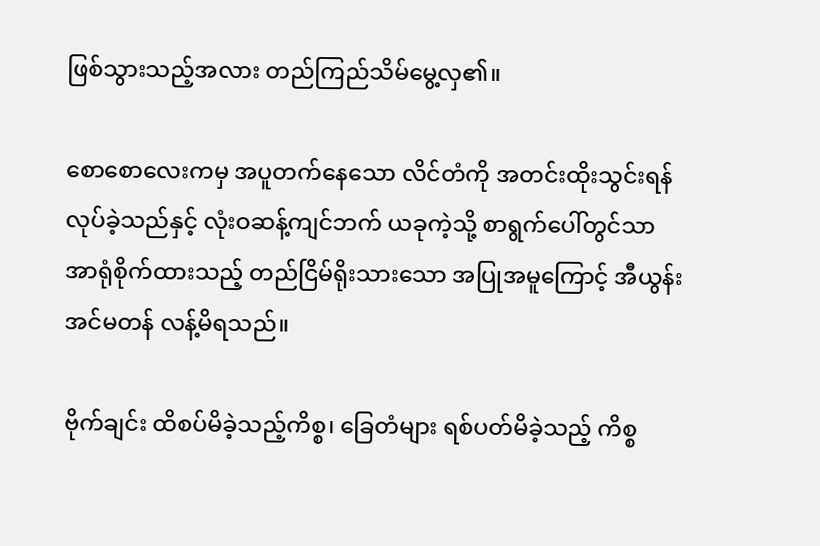ဖြစ်သွားသည့်အလား တည်ကြည်သိမ်မွေ့လှ၏။

စောစောလေးကမှ အပူတက်နေသော လိင်တံကို အတင်းထိုးသွင်းရန်လုပ်ခဲ့သည်နှင့် လုံးဝဆန့်ကျင်ဘက် ယခုကဲ့သို့ စာရွက်ပေါ်တွင်သာ အာရုံစိုက်ထားသည့် တည်ငြိမ်ရိုးသားသော အပြုအမူကြောင့် အီယွန်း အင်မတန် လန့်မိရသည်။

ဗိုက်ချင်း ထိစပ်မိခဲ့သည့်ကိစ္စ၊ ခြေတံများ ရစ်ပတ်မိခဲ့သည့် ကိစ္စ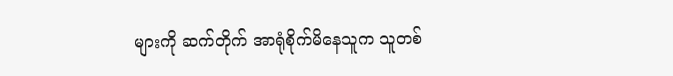များကို ဆက်တိုက် အာရုံစိုက်မိနေသူက သူတစ်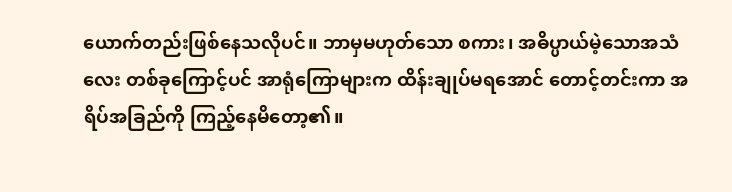ယောက်တည်းဖြစ်နေသလိုပင်။ ဘာမှမဟုတ်သော စကား၊ အဓိပ္ပာယ်မဲ့သောအသံလေး တစ်ခုကြောင့်ပင် အာရုံကြောများက ထိန်းချုပ်မရအောင် တောင့်တင်းကာ အရိပ်အခြည်ကို ကြည့်နေမိတော့၏။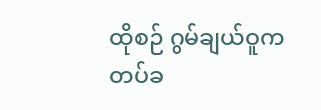ထိုစဉ် ဂွမ်ချယ်ဝူက တပ်ခ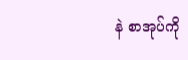နဲ စာအုပ်ကို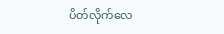ပိတ်လိုက်လေ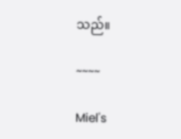သည်။

~~~~

Miel's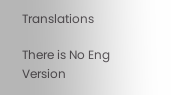Translations

There is No Eng Version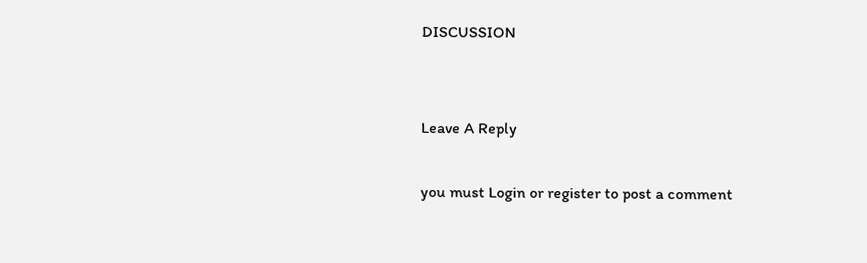DISCUSSION


Leave A Reply

you must Login or register to post a comment